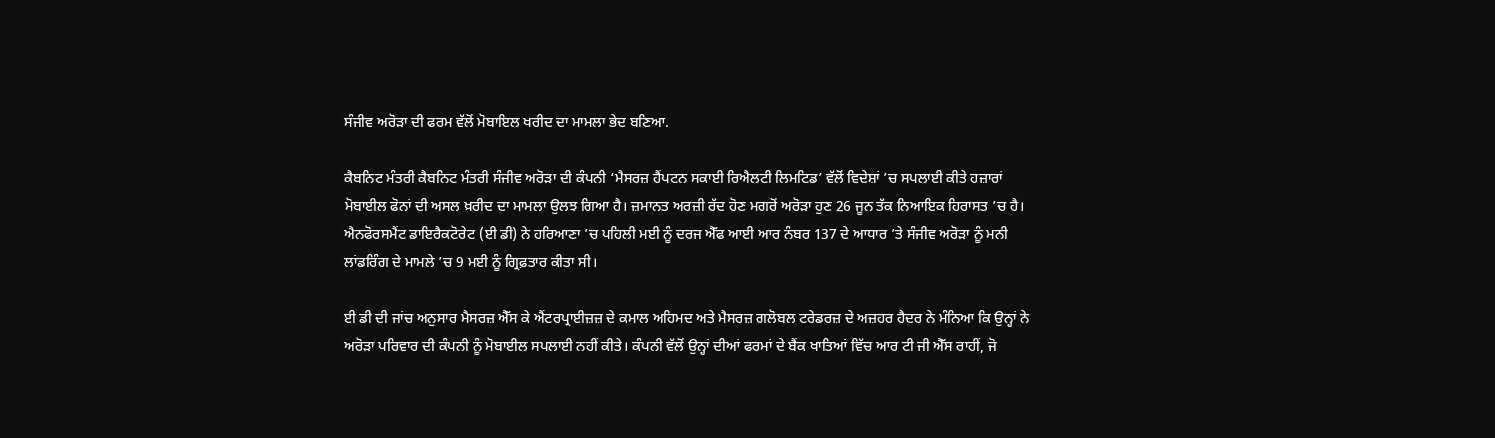ਸੰਜੀਵ ਅਰੋੜਾ ਦੀ ਫਰਮ ਵੱਲੋਂ ਮੋਬਾਇਲ ਖਰੀਦ ਦਾ ਮਾਮਲਾ ਭੇਦ ਬਣਿਆ.

ਕੈਬਨਿਟ ਮੰਤਰੀ ਕੈਬਨਿਟ ਮੰਤਰੀ ਸੰਜੀਵ ਅਰੋੜਾ ਦੀ ਕੰਪਨੀ ‘ਮੈਸਰਜ਼ ਹੈਂਪਟਨ ਸਕਾਈ ਰਿਐਲਟੀ ਲਿਮਟਿਡ’ ਵੱਲੋਂ ਵਿਦੇਸ਼ਾਂ ’ਚ ਸਪਲਾਈ ਕੀਤੇ ਹਜ਼ਾਰਾਂ ਮੋਬਾਈਲ ਫੋਨਾਂ ਦੀ ਅਸਲ ਖ਼ਰੀਦ ਦਾ ਮਾਮਲਾ ਉਲਝ ਗਿਆ ਹੈ। ਜ਼ਮਾਨਤ ਅਰਜ਼ੀ ਰੱਦ ਹੋਣ ਮਗਰੋਂ ਅਰੋੜਾ ਹੁਣ 26 ਜੂਨ ਤੱਕ ਨਿਆਇਕ ਹਿਰਾਸਤ ’ਚ ਹੈ। ਐਨਫੋਰਸਮੈਂਟ ਡਾਇਰੈਕਟੋਰੇਟ (ਈ ਡੀ) ਨੇ ਹਰਿਆਣਾ ’ਚ ਪਹਿਲੀ ਮਈ ਨੂੰ ਦਰਜ ਐੱਫ ਆਈ ਆਰ ਨੰਬਰ 137 ਦੇ ਆਧਾਰ ’ਤੇ ਸੰਜੀਵ ਅਰੋੜਾ ਨੂੰ ਮਨੀ ਲਾਂਡਰਿੰਗ ਦੇ ਮਾਮਲੇ ’ਚ 9 ਮਈ ਨੂੰ ਗ੍ਰਿਫ਼ਤਾਰ ਕੀਤਾ ਸੀ।

ਈ ਡੀ ਦੀ ਜਾਂਚ ਅਨੁਸਾਰ ਮੈਸਰਜ਼ ਐੱਸ ਕੇ ਐਂਟਰਪ੍ਰਾਈਜ਼ਜ਼ ਦੇ ਕਮਾਲ ਅਹਿਮਦ ਅਤੇ ਮੈਸਰਜ਼ ਗਲੋਬਲ ਟਰੇਡਰਜ਼ ਦੇ ਅਜ਼ਹਰ ਹੈਦਰ ਨੇ ਮੰਨਿਆ ਕਿ ਉਨ੍ਹਾਂ ਨੇ ਅਰੋੜਾ ਪਰਿਵਾਰ ਦੀ ਕੰਪਨੀ ਨੂੰ ਮੋਬਾਈਲ ਸਪਲਾਈ ਨਹੀਂ ਕੀਤੇ। ਕੰਪਨੀ ਵੱਲੋਂ ਉਨ੍ਹਾਂ ਦੀਆਂ ਫਰਮਾਂ ਦੇ ਬੈਂਕ ਖਾਤਿਆਂ ਵਿੱਚ ਆਰ ਟੀ ਜੀ ਐੱਸ ਰਾਹੀਂ, ਜੋ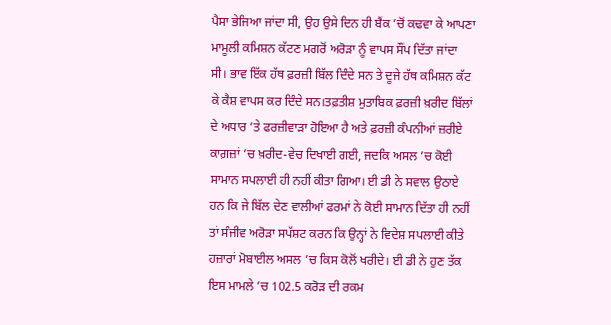ਪੈਸਾ ਭੇਜਿਆ ਜਾਂਦਾ ਸੀ, ਉਹ ਉਸੇ ਦਿਨ ਹੀ ਬੈਂਕ ’ਚੋਂ ਕਢਵਾ ਕੇ ਆਪਣਾ ਮਾਮੂਲੀ ਕਮਿਸ਼ਨ ਕੱਟਣ ਮਗਰੋਂ ਅਰੋੜਾ ਨੂੰ ਵਾਪਸ ਸੌਂਪ ਦਿੱਤਾ ਜਾਂਦਾ ਸੀ। ਭਾਵ ਇੱਕ ਹੱਥ ਫ਼ਰਜ਼ੀ ਬਿੱਲ ਦਿੰਦੇ ਸਨ ਤੇ ਦੂਜੇ ਹੱਥ ਕਮਿਸ਼ਨ ਕੱਟ ਕੇ ਕੈਸ਼ ਵਾਪਸ ਕਰ ਦਿੰਦੇ ਸਨ।ਤਫ਼ਤੀਸ਼ ਮੁਤਾਬਿਕ ਫ਼ਰਜ਼ੀ ਖ਼ਰੀਦ ਬਿੱਲਾਂ ਦੇ ਅਧਾਰ ’ਤੇ ਫਰਜ਼ੀਵਾੜਾ ਹੋਇਆ ਹੈ ਅਤੇ ਫ਼ਰਜ਼ੀ ਕੰਪਨੀਆਂ ਜ਼ਰੀਏ ਕਾਗ਼ਜ਼ਾਂ ’ਚ ਖ਼ਰੀਦ-ਵੇਚ ਦਿਖਾਈ ਗਈ, ਜਦਕਿ ਅਸਲ ’ਚ ਕੋਈ ਸਾਮਾਨ ਸਪਲਾਈ ਹੀ ਨਹੀਂ ਕੀਤਾ ਗਿਆ। ਈ ਡੀ ਨੇ ਸਵਾਲ ਉਠਾਏ ਹਨ ਕਿ ਜੇ ਬਿੱਲ ਦੇਣ ਵਾਲੀਆਂ ਫਰਮਾਂ ਨੇ ਕੋਈ ਸਾਮਾਨ ਦਿੱਤਾ ਹੀ ਨਹੀਂ ਤਾਂ ਸੰਜੀਵ ਅਰੋੜਾ ਸਪੱਸ਼ਟ ਕਰਨ ਕਿ ਉਨ੍ਹਾਂ ਨੇ ਵਿਦੇਸ਼ ਸਪਲਾਈ ਕੀਤੇ ਹਜ਼ਾਰਾਂ ਮੋਬਾਈਲ ਅਸਲ ’ਚ ਕਿਸ ਕੋਲੋਂ ਖਰੀਦੇ। ਈ ਡੀ ਨੇ ਹੁਣ ਤੱਕ ਇਸ ਮਾਮਲੇ ’ਚ 102.5 ਕਰੋੜ ਦੀ ਰਕਮ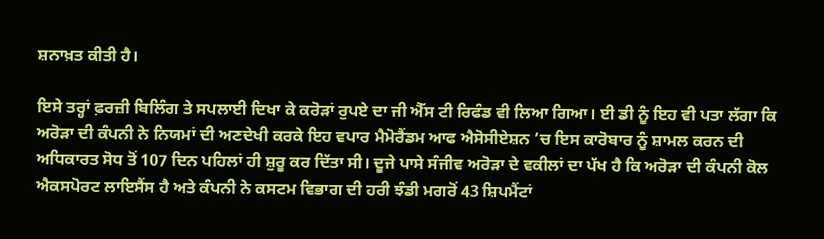ਸ਼ਨਾਖ਼ਤ ਕੀਤੀ ਹੈ।

ਇਸੇ ਤਰ੍ਹਾਂ ਫ਼ਰਜ਼ੀ ਬਿਲਿੰਗ ਤੇ ਸਪਲਾਈ ਦਿਖਾ ਕੇ ਕਰੋੜਾਂ ਰੁਪਏ ਦਾ ਜੀ ਐੱਸ ਟੀ ਰਿਫੰਡ ਵੀ ਲਿਆ ਗਿਆ। ਈ ਡੀ ਨੂੰ ਇਹ ਵੀ ਪਤਾ ਲੱਗਾ ਕਿ ਅਰੋੜਾ ਦੀ ਕੰਪਨੀ ਨੇ ਨਿਯਮਾਂ ਦੀ ਅਣਦੇਖੀ ਕਰਕੇ ਇਹ ਵਪਾਰ ਮੈਮੋਰੈਂਡਮ ਆਫ ਐਸੋਸੀਏਸ਼ਨ ’ਚ ਇਸ ਕਾਰੋਬਾਰ ਨੂੰ ਸ਼ਾਮਲ ਕਰਨ ਦੀ ਅਧਿਕਾਰਤ ਸੋਧ ਤੋਂ 107 ਦਿਨ ਪਹਿਲਾਂ ਹੀ ਸ਼ੁਰੂ ਕਰ ਦਿੱਤਾ ਸੀ। ਦੂਜੇ ਪਾਸੇ ਸੰਜੀਵ ਅਰੋੜਾ ਦੇ ਵਕੀਲਾਂ ਦਾ ਪੱਖ ਹੈ ਕਿ ਅਰੋੜਾ ਦੀ ਕੰਪਨੀ ਕੋਲ ਐਕਸਪੋਰਟ ਲਾਇਸੈਂਸ ਹੈ ਅਤੇ ਕੰਪਨੀ ਨੇ ਕਸਟਮ ਵਿਭਾਗ ਦੀ ਹਰੀ ਝੰਡੀ ਮਗਰੋਂ 43 ਸ਼ਿਪਮੈਂਟਾਂ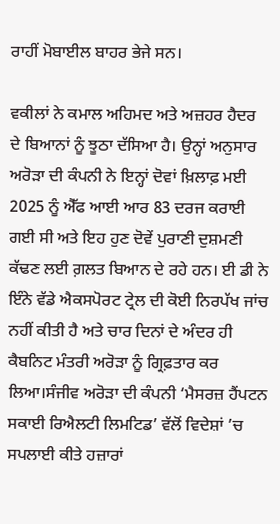ਰਾਹੀਂ ਮੋਬਾਈਲ ਬਾਹਰ ਭੇਜੇ ਸਨ।

ਵਕੀਲਾਂ ਨੇ ਕਮਾਲ ਅਹਿਮਦ ਅਤੇ ਅਜ਼ਹਰ ਹੈਦਰ ਦੇ ਬਿਆਨਾਂ ਨੂੰ ਝੂਠਾ ਦੱਸਿਆ ਹੈ। ਉਨ੍ਹਾਂ ਅਨੁਸਾਰ ਅਰੋੜਾ ਦੀ ਕੰਪਨੀ ਨੇ ਇਨ੍ਹਾਂ ਦੋਵਾਂ ਖ਼ਿਲਾਫ਼ ਮਈ 2025 ਨੂੰ ਐੱਫ ਆਈ ਆਰ 83 ਦਰਜ ਕਰਾਈ ਗਈ ਸੀ ਅਤੇ ਇਹ ਹੁਣ ਦੋਵੇਂ ਪੁਰਾਣੀ ਦੁਸ਼ਮਣੀ ਕੱਢਣ ਲਈ ਗ਼ਲਤ ਬਿਆਨ ਦੇ ਰਹੇ ਹਨ। ਈ ਡੀ ਨੇ ਇੰਨੇ ਵੱਡੇ ਐਕਸਪੋਰਟ ਟ੍ਰੇਲ ਦੀ ਕੋਈ ਨਿਰਪੱਖ ਜਾਂਚ ਨਹੀਂ ਕੀਤੀ ਹੈ ਅਤੇ ਚਾਰ ਦਿਨਾਂ ਦੇ ਅੰਦਰ ਹੀ ਕੈਬਨਿਟ ਮੰਤਰੀ ਅਰੋੜਾ ਨੂੰ ਗ੍ਰਿਫ਼ਤਾਰ ਕਰ ਲਿਆ।ਸੰਜੀਵ ਅਰੋੜਾ ਦੀ ਕੰਪਨੀ ‘ਮੈਸਰਜ਼ ਹੈਂਪਟਨ ਸਕਾਈ ਰਿਐਲਟੀ ਲਿਮਟਿਡ’ ਵੱਲੋਂ ਵਿਦੇਸ਼ਾਂ ’ਚ ਸਪਲਾਈ ਕੀਤੇ ਹਜ਼ਾਰਾਂ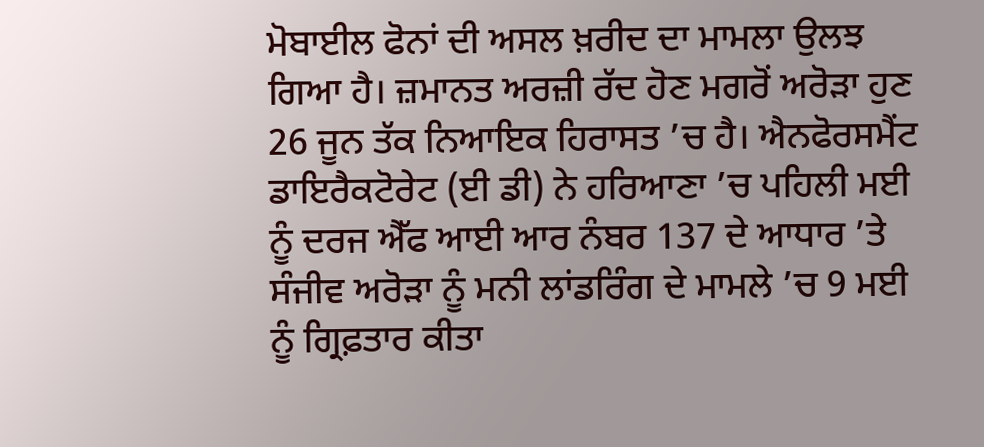ਮੋਬਾਈਲ ਫੋਨਾਂ ਦੀ ਅਸਲ ਖ਼ਰੀਦ ਦਾ ਮਾਮਲਾ ਉਲਝ ਗਿਆ ਹੈ। ਜ਼ਮਾਨਤ ਅਰਜ਼ੀ ਰੱਦ ਹੋਣ ਮਗਰੋਂ ਅਰੋੜਾ ਹੁਣ 26 ਜੂਨ ਤੱਕ ਨਿਆਇਕ ਹਿਰਾਸਤ ’ਚ ਹੈ। ਐਨਫੋਰਸਮੈਂਟ ਡਾਇਰੈਕਟੋਰੇਟ (ਈ ਡੀ) ਨੇ ਹਰਿਆਣਾ ’ਚ ਪਹਿਲੀ ਮਈ ਨੂੰ ਦਰਜ ਐੱਫ ਆਈ ਆਰ ਨੰਬਰ 137 ਦੇ ਆਧਾਰ ’ਤੇ ਸੰਜੀਵ ਅਰੋੜਾ ਨੂੰ ਮਨੀ ਲਾਂਡਰਿੰਗ ਦੇ ਮਾਮਲੇ ’ਚ 9 ਮਈ ਨੂੰ ਗ੍ਰਿਫ਼ਤਾਰ ਕੀਤਾ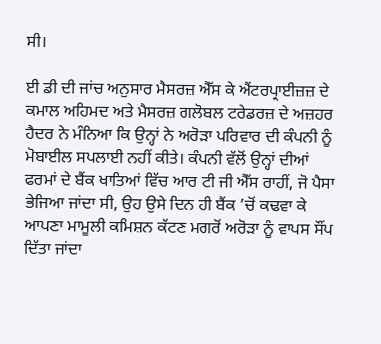ਸੀ।

ਈ ਡੀ ਦੀ ਜਾਂਚ ਅਨੁਸਾਰ ਮੈਸਰਜ਼ ਐੱਸ ਕੇ ਐਂਟਰਪ੍ਰਾਈਜ਼ਜ਼ ਦੇ ਕਮਾਲ ਅਹਿਮਦ ਅਤੇ ਮੈਸਰਜ਼ ਗਲੋਬਲ ਟਰੇਡਰਜ਼ ਦੇ ਅਜ਼ਹਰ ਹੈਦਰ ਨੇ ਮੰਨਿਆ ਕਿ ਉਨ੍ਹਾਂ ਨੇ ਅਰੋੜਾ ਪਰਿਵਾਰ ਦੀ ਕੰਪਨੀ ਨੂੰ ਮੋਬਾਈਲ ਸਪਲਾਈ ਨਹੀਂ ਕੀਤੇ। ਕੰਪਨੀ ਵੱਲੋਂ ਉਨ੍ਹਾਂ ਦੀਆਂ ਫਰਮਾਂ ਦੇ ਬੈਂਕ ਖਾਤਿਆਂ ਵਿੱਚ ਆਰ ਟੀ ਜੀ ਐੱਸ ਰਾਹੀਂ, ਜੋ ਪੈਸਾ ਭੇਜਿਆ ਜਾਂਦਾ ਸੀ, ਉਹ ਉਸੇ ਦਿਨ ਹੀ ਬੈਂਕ ’ਚੋਂ ਕਢਵਾ ਕੇ ਆਪਣਾ ਮਾਮੂਲੀ ਕਮਿਸ਼ਨ ਕੱਟਣ ਮਗਰੋਂ ਅਰੋੜਾ ਨੂੰ ਵਾਪਸ ਸੌਂਪ ਦਿੱਤਾ ਜਾਂਦਾ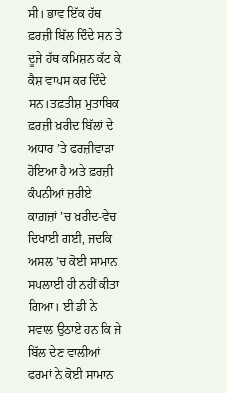ਸੀ। ਭਾਵ ਇੱਕ ਹੱਥ ਫ਼ਰਜ਼ੀ ਬਿੱਲ ਦਿੰਦੇ ਸਨ ਤੇ ਦੂਜੇ ਹੱਥ ਕਮਿਸ਼ਨ ਕੱਟ ਕੇ ਕੈਸ਼ ਵਾਪਸ ਕਰ ਦਿੰਦੇ ਸਨ।ਤਫ਼ਤੀਸ਼ ਮੁਤਾਬਿਕ ਫ਼ਰਜ਼ੀ ਖ਼ਰੀਦ ਬਿੱਲਾਂ ਦੇ ਅਧਾਰ ’ਤੇ ਫਰਜ਼ੀਵਾੜਾ ਹੋਇਆ ਹੈ ਅਤੇ ਫ਼ਰਜ਼ੀ ਕੰਪਨੀਆਂ ਜ਼ਰੀਏ ਕਾਗ਼ਜ਼ਾਂ ’ਚ ਖ਼ਰੀਦ-ਵੇਚ ਦਿਖਾਈ ਗਈ, ਜਦਕਿ ਅਸਲ ’ਚ ਕੋਈ ਸਾਮਾਨ ਸਪਲਾਈ ਹੀ ਨਹੀਂ ਕੀਤਾ ਗਿਆ। ਈ ਡੀ ਨੇ ਸਵਾਲ ਉਠਾਏ ਹਨ ਕਿ ਜੇ ਬਿੱਲ ਦੇਣ ਵਾਲੀਆਂ ਫਰਮਾਂ ਨੇ ਕੋਈ ਸਾਮਾਨ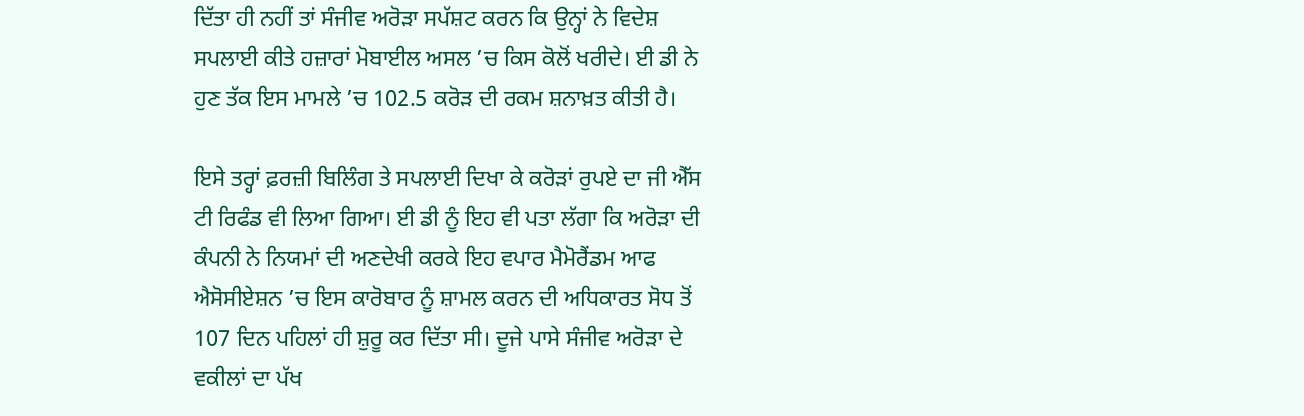ਦਿੱਤਾ ਹੀ ਨਹੀਂ ਤਾਂ ਸੰਜੀਵ ਅਰੋੜਾ ਸਪੱਸ਼ਟ ਕਰਨ ਕਿ ਉਨ੍ਹਾਂ ਨੇ ਵਿਦੇਸ਼ ਸਪਲਾਈ ਕੀਤੇ ਹਜ਼ਾਰਾਂ ਮੋਬਾਈਲ ਅਸਲ ’ਚ ਕਿਸ ਕੋਲੋਂ ਖਰੀਦੇ। ਈ ਡੀ ਨੇ ਹੁਣ ਤੱਕ ਇਸ ਮਾਮਲੇ ’ਚ 102.5 ਕਰੋੜ ਦੀ ਰਕਮ ਸ਼ਨਾਖ਼ਤ ਕੀਤੀ ਹੈ।

ਇਸੇ ਤਰ੍ਹਾਂ ਫ਼ਰਜ਼ੀ ਬਿਲਿੰਗ ਤੇ ਸਪਲਾਈ ਦਿਖਾ ਕੇ ਕਰੋੜਾਂ ਰੁਪਏ ਦਾ ਜੀ ਐੱਸ ਟੀ ਰਿਫੰਡ ਵੀ ਲਿਆ ਗਿਆ। ਈ ਡੀ ਨੂੰ ਇਹ ਵੀ ਪਤਾ ਲੱਗਾ ਕਿ ਅਰੋੜਾ ਦੀ ਕੰਪਨੀ ਨੇ ਨਿਯਮਾਂ ਦੀ ਅਣਦੇਖੀ ਕਰਕੇ ਇਹ ਵਪਾਰ ਮੈਮੋਰੈਂਡਮ ਆਫ ਐਸੋਸੀਏਸ਼ਨ ’ਚ ਇਸ ਕਾਰੋਬਾਰ ਨੂੰ ਸ਼ਾਮਲ ਕਰਨ ਦੀ ਅਧਿਕਾਰਤ ਸੋਧ ਤੋਂ 107 ਦਿਨ ਪਹਿਲਾਂ ਹੀ ਸ਼ੁਰੂ ਕਰ ਦਿੱਤਾ ਸੀ। ਦੂਜੇ ਪਾਸੇ ਸੰਜੀਵ ਅਰੋੜਾ ਦੇ ਵਕੀਲਾਂ ਦਾ ਪੱਖ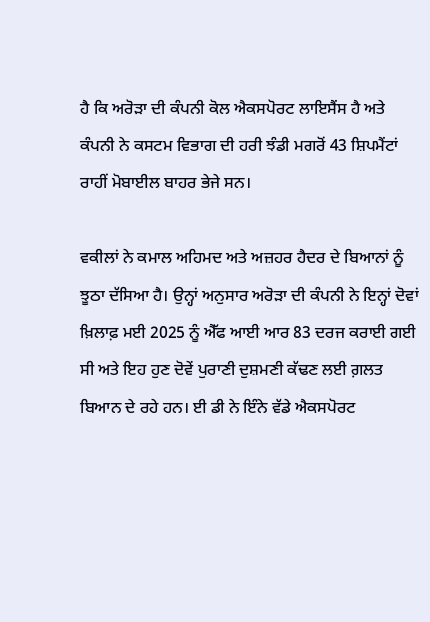ਹੈ ਕਿ ਅਰੋੜਾ ਦੀ ਕੰਪਨੀ ਕੋਲ ਐਕਸਪੋਰਟ ਲਾਇਸੈਂਸ ਹੈ ਅਤੇ ਕੰਪਨੀ ਨੇ ਕਸਟਮ ਵਿਭਾਗ ਦੀ ਹਰੀ ਝੰਡੀ ਮਗਰੋਂ 43 ਸ਼ਿਪਮੈਂਟਾਂ ਰਾਹੀਂ ਮੋਬਾਈਲ ਬਾਹਰ ਭੇਜੇ ਸਨ।

ਵਕੀਲਾਂ ਨੇ ਕਮਾਲ ਅਹਿਮਦ ਅਤੇ ਅਜ਼ਹਰ ਹੈਦਰ ਦੇ ਬਿਆਨਾਂ ਨੂੰ ਝੂਠਾ ਦੱਸਿਆ ਹੈ। ਉਨ੍ਹਾਂ ਅਨੁਸਾਰ ਅਰੋੜਾ ਦੀ ਕੰਪਨੀ ਨੇ ਇਨ੍ਹਾਂ ਦੋਵਾਂ ਖ਼ਿਲਾਫ਼ ਮਈ 2025 ਨੂੰ ਐੱਫ ਆਈ ਆਰ 83 ਦਰਜ ਕਰਾਈ ਗਈ ਸੀ ਅਤੇ ਇਹ ਹੁਣ ਦੋਵੇਂ ਪੁਰਾਣੀ ਦੁਸ਼ਮਣੀ ਕੱਢਣ ਲਈ ਗ਼ਲਤ ਬਿਆਨ ਦੇ ਰਹੇ ਹਨ। ਈ ਡੀ ਨੇ ਇੰਨੇ ਵੱਡੇ ਐਕਸਪੋਰਟ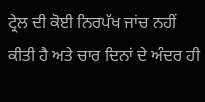ਟ੍ਰੇਲ ਦੀ ਕੋਈ ਨਿਰਪੱਖ ਜਾਂਚ ਨਹੀਂ ਕੀਤੀ ਹੈ ਅਤੇ ਚਾਰ ਦਿਨਾਂ ਦੇ ਅੰਦਰ ਹੀ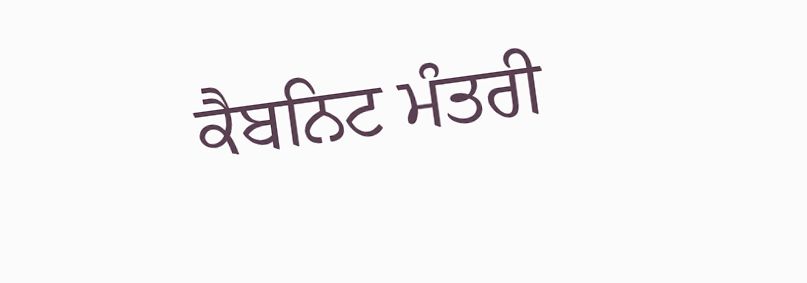ਕੈਬਨਿਟ ਮੰਤਰੀ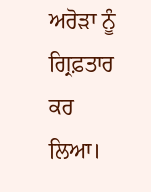ਅਰੋੜਾ ਨੂੰ ਗ੍ਰਿਫ਼ਤਾਰ ਕਰ ਲਿਆ।